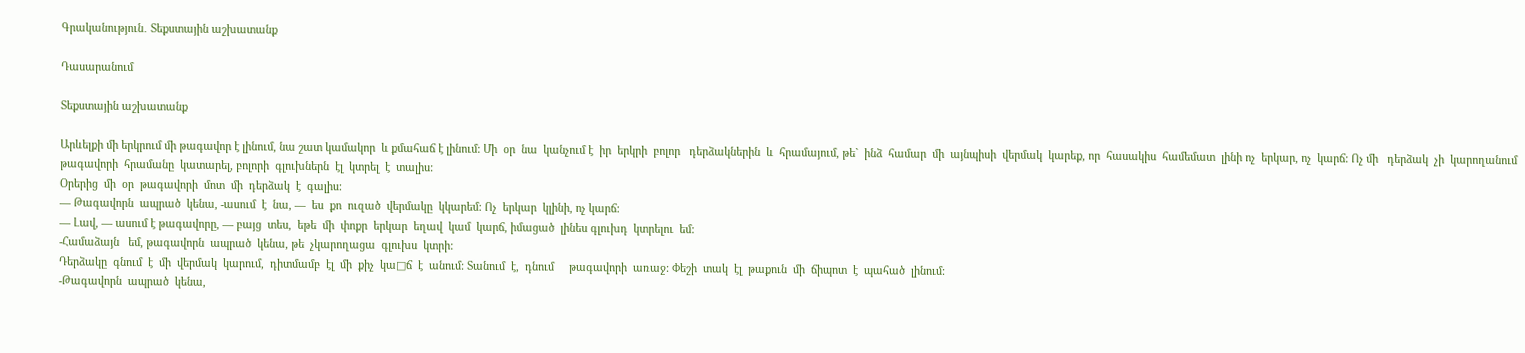Գրականություն․ Տեքստային աշխատանք

Դասարանում

Տեքստային աշխատանք

Արևելքի մի երկրում մի թագավոր է լինում, նա շատ կամակոր  և քմահաճ է լինում: Մի  օր  նա  կանչում է  իր  երկրի  բոլոր   դերձակներին  և  հրամայում, թե`  ինձ  համար  մի  այնպիսի  վերմակ  կարեք, որ  հասակիս  համեմատ  լինի ոչ  երկար, ոչ  կարճ: Ոչ մի   դերձակ  չի  կարողանում  թագավորի  հրամանը  կատարել, բոլորի  գլուխներն  էլ  կտրել  է  տալիս:
Օրերից  մի  օր  թագավորի  մոտ  մի  դերձակ  է  գալիս:
— Թագավորն  ապրած  կենա, -ասում  է  նա, —  ես  քո  ուզած  վերմակը  կկարեմ: Ոչ  երկար  կլինի, ոչ կարճ:
— Լավ, — ասում է թագավորը, — բայց  տես,  եթե  մի  փոքր  երկար  եղավ  կամ  կարճ, իմացած  լինես գլուխդ  կտրելու  եմ:
-Համաձայն   եմ, թագավորն  ապրած  կենա, թե  չկարողացա  գլուխս  կտրի:
Դերձակը  գնում  է  մի  վերմակ  կարում,  դիտմամբ  էլ  մի  քիչ  կա□ճ  է  անում: Տանում  է,  դնում     թագավորի  առաջ: Փեշի  տակ  էլ  թաքուն  մի  ճիպոտ  է  պահած  լինում:
-Թագավորն  ապրած  կենա,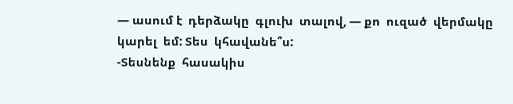— ասում է  դերձակը  գլուխ  տալով, — քո  ուզած  վերմակը  կարել  եմ: Տես  կհավանե՞ս:
-Տեսնենք  հասակիս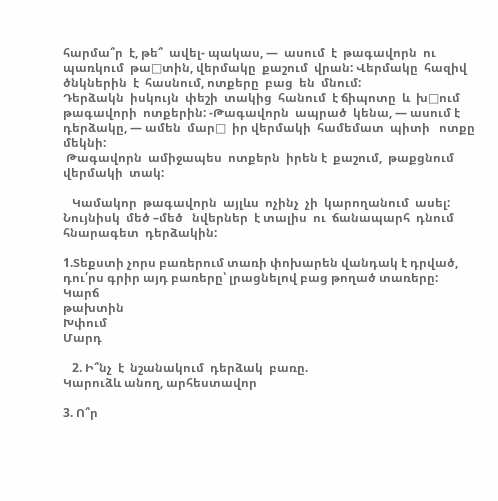հարմա՞ր  է, թե՞  ավել- պակաս, —  ասում  է  թագավորն  ու  պառկում  թա□տին, վերմակը  քաշում  վրան: Վերմակը  հազիվ  ծնկներին  է  հասնում, ոտքերը  բաց  են  մնում:
Դերձակն  իսկույն  փեշի  տակից  հանում  է ճիպոտը  և  խ□ում  թագավորի  ոտքերին: -Թագավորն  ապրած  կենա, — ասում է  դերձակը, — ամեն  մար□  իր վերմակի  համեմատ  պիտի   ոտքը  մեկնի:
 Թագավորն  ամիջապես  ոտքերն  իրեն է  քաշում,  թաքցնում  վերմակի  տակ:

   Կամակոր  թագավորն  այլևս  ոչինչ  չի  կարողանում  ասել: Նույնիսկ  մեծ –մեծ   նվերներ  է տալիս  ու  ճանապարհ  դնում  հնարագետ  դերձակին:

1.Տեքստի չորս բառերում տառի փոխարեն վանդակ է դրված, դու՛րս գրիր այդ բառերը՝ լրացնելով բաց թողած տառերը:
Կարճ
թախտին
Խփում
Մարդ

   2. Ի՞նչ  է  նշանակում  դերձակ  բառը.
Կարուձև անող, արհեստավոր

3. Ո՞ր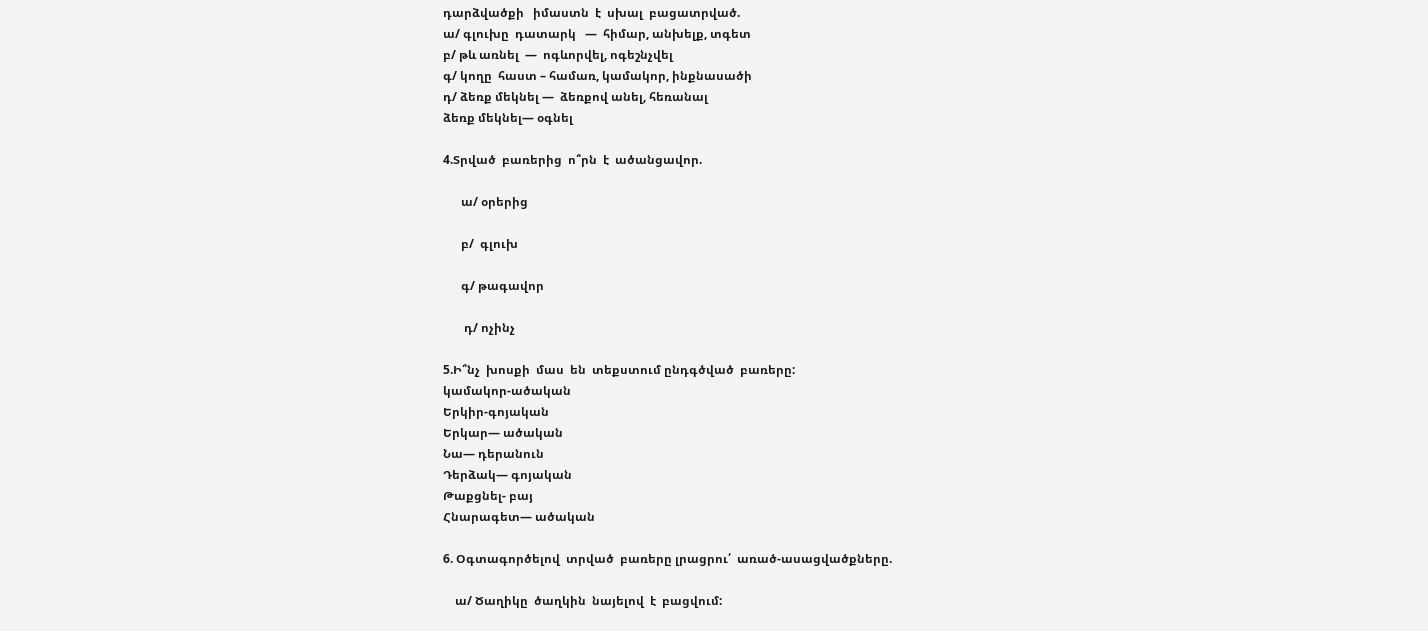դարձվածքի   իմաստն  է  սխալ  բացատրված.
ա/ գլուխը  դատարկ   —  հիմար, անխելք, տգետ
բ/ թև առնել  —  ոգևորվել, ոգեշնչվել
գ/ կողը  հաստ – համառ, կամակոր, ինքնասածի
դ/ ձեռք մեկնել —  ձեռքով անել, հեռանալ
ձեռք մեկնել— օգնել

4.Տրված  բառերից  ո՞րն  է  ածանցավոր.

      ա/ օրերից

      բ/  գլուխ

      գ/ թագավոր

       դ/ ոչինչ

5.Ի՞նչ  խոսքի  մաս  են  տեքստում ընդգծված  բառերը:
կամակոր-ածական
Երկիր-գոյական
Երկար— ածական
Նա— դերանուն
Դերձակ— գոյական
Թաքցնել- բայ
Հնարագետ— ածական

6. Օգտագործելով  տրված  բառերը լրացրու՛  առած-ասացվածքները.

    ա/ Ծաղիկը  ծաղկին  նայելով  է  բացվում: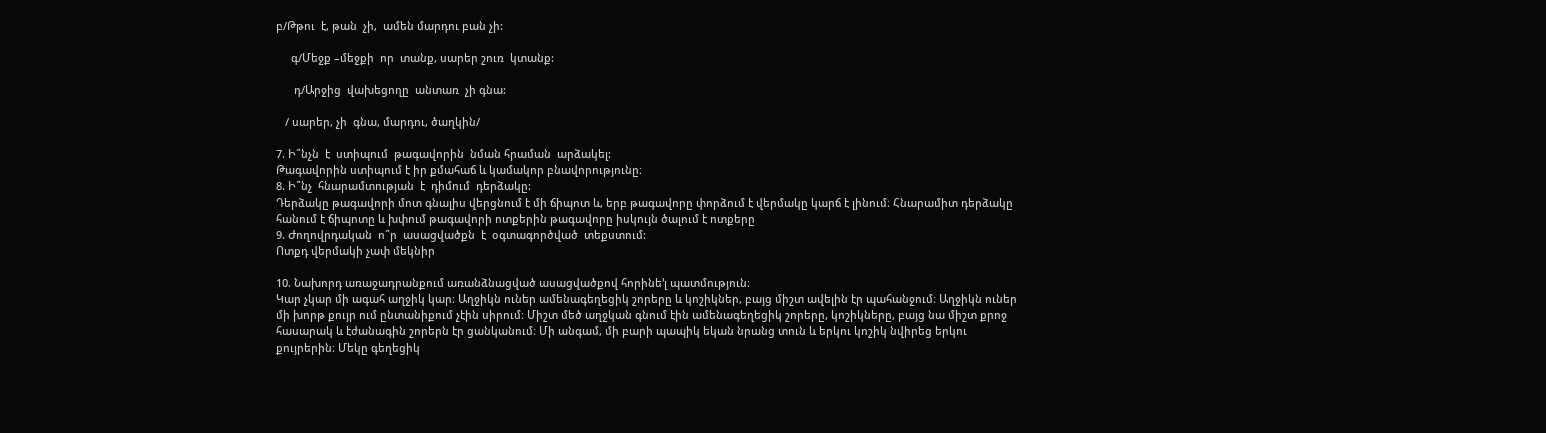բ/Թթու  է, թան  չի,  ամեն մարդու բան չի:

     գ/Մեջք –մեջքի  որ  տանք, սարեր շուռ  կտանք:

      դ/Արջից  վախեցողը  անտառ  չի գնա:

   / սարեր, չի  գնա, մարդու, ծաղկին/

7. Ի՞նչն  է  ստիպում  թագավորին  նման հրաման  արձակել:
Թագավորին ստիպում է իր քմահաճ և կամակոր բնավորությունը։
8. Ի՞նչ  հնարամտության  է  դիմում  դերձակը:
Դերձակը թագավորի մոտ գնալիս վերցնում է մի ճիպոտ և, երբ թագավորը փորձում է վերմակը կարճ է լինում։ Հնարամիտ դերձակը հանում է ճիպոտը և խփում թագավորի ոտքերին թագավորը իսկույն ծալում է ոտքերը
9. Ժողովրդական  ո՞ր  ասացվածքն  է  օգտագործված  տեքստում:
Ոտքդ վերմակի չափ մեկնիր

10. Նախորդ առաջադրանքում առանձնացված ասացվածքով հորինե’լ պատմություն։
Կար չկար մի ագահ աղջիկ կար։ Աղջիկն ուներ ամենագեղեցիկ շորերը և կոշիկներ, բայց միշտ ավելին էր պահանջում։ Աղջիկն ուներ մի խորթ քույր ում ընտանիքում չէին սիրում։ Միշտ մեծ աղջկան գնում էին ամենագեղեցիկ շորերը, կոշիկները, բայց նա միշտ քրոջ հասարակ և էժանագին շորերն էր ցանկանում։ Մի անգամ, մի բարի պապիկ եկան նրանց տուն և երկու կոշիկ նվիրեց երկու քույրերին։ Մեկը գեղեցիկ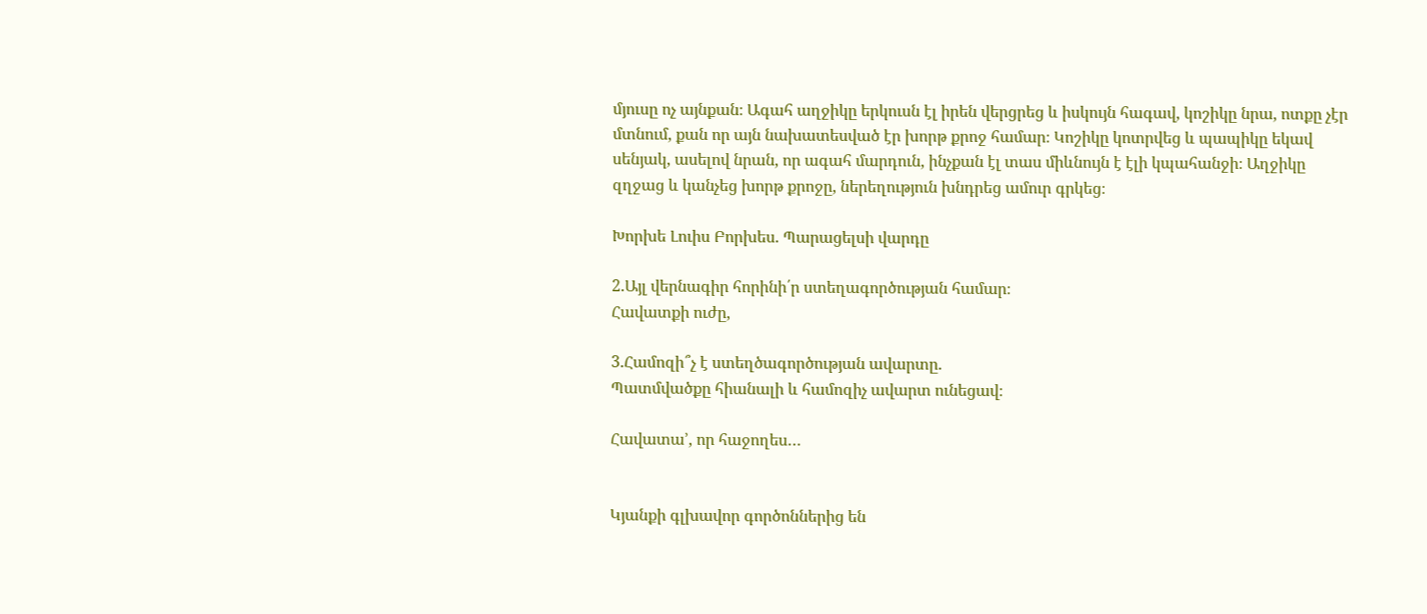մյուսը ոչ այնքան։ Ագահ աղջիկը երկուսն էլ իրեն վերցրեց և իսկույն հագավ, կոշիկը նրա, ոտքը չէր մտնում, քան որ այն նախատեսված էր խորթ քրոջ համար։ Կոշիկը կոտրվեց և պապիկը եկավ սենյակ, ասելով նրան, որ ագահ մարդուն, ինչքան էլ տաս միևնույն է էլի կպահանջի։ Աղջիկը զղջաց և կանչեց խորթ քրոջը, ներեղություն խնդրեց ամուր գրկեց։

Խորխե Լուիս Բորխես. Պարացելսի վարդը

2.Այլ վերնագիր հորինի՛ր ստեղագործության համար։
Հավատքի ուժը,

3.Համոզի՞չ է ստեղծագործության ավարտը.
Պատմվածքը հիանալի և համոզիչ ավարտ ունեցավ։

Հավատա’, որ հաջողես…


Կյանքի գլխավոր գործոններից են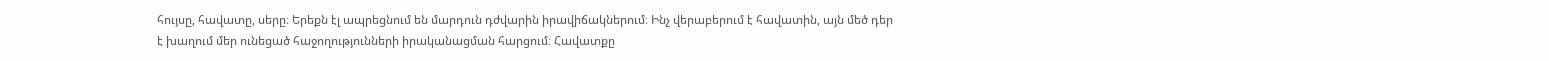հույսը, հավատը, սերը։ Երեքն էլ ապրեցնում են մարդուն դժվարին իրավիճակներում։ Ինչ վերաբերում է հավատին, այն մեծ դեր է խաղում մեր ունեցած հաջողությունների իրականացման հարցում։ Հավատքը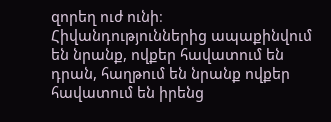զորեղ ուժ ունի։ Հիվանդություններից ապաքինվում են նրանք, ովքեր հավատում են դրան, հաղթում են նրանք ովքեր հավատում են իրենց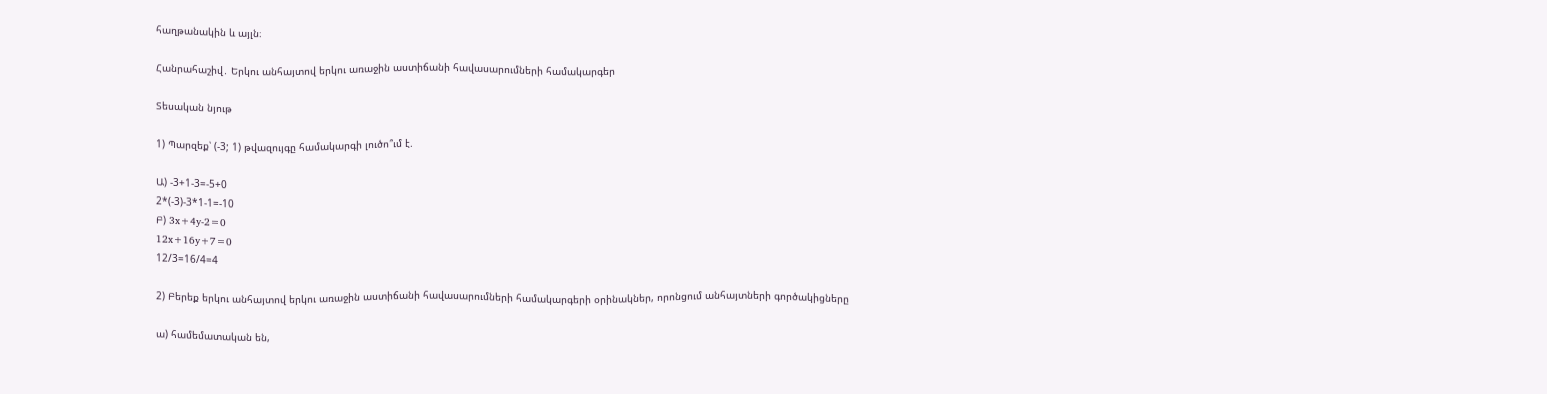հաղթանակին և այլն։

Հանրահաշիվ․ Երկու անհայտով երկու առաջին աստիճանի հավասարումների համակարգեր

Տեսական նյութ

1) Պարզեք՝ (-3; 1) թվազույգը համակարգի լուծո՞ւմ է.

Ա) -3+1-3=-5+0
2*(-3)-3*1-1=-10
Բ) 3x+4y-2=0
12x+16y+7=0
12/3=16/4=4

2) Բերեք երկու անհայտով երկու առաջին աստիճանի հավասարումների համակարգերի օրինակներ, որոնցում անհայտների գործակիցները

ա) համեմատական են,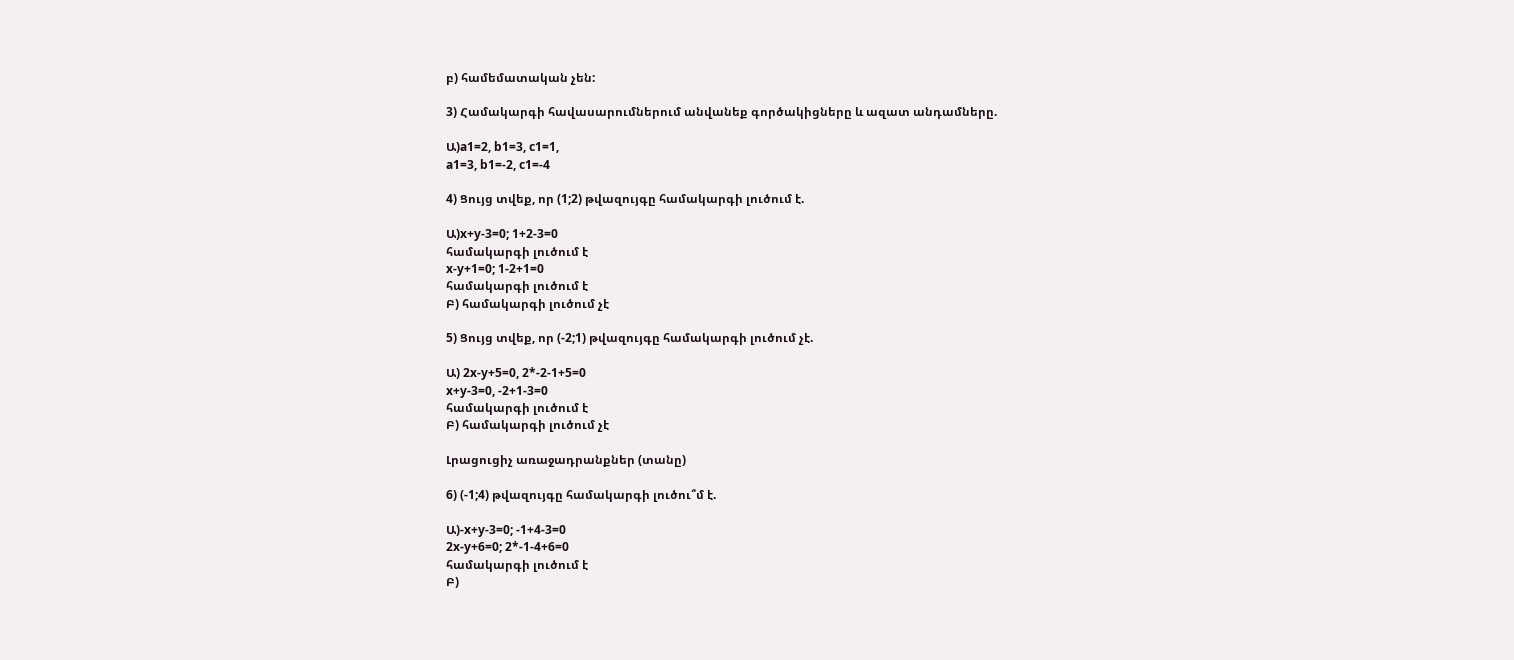բ) համեմատական չեն:

3) Համակարգի հավասարումներում անվանեք գործակիցները և ազատ անդամները.

Ա)a1=2, b1=3, c1=1,
a1=3, b1=-2, c1=-4

4) Ցույց տվեք, որ (1;2) թվազույգը համակարգի լուծում է.

Ա)x+y-3=0; 1+2-3=0
համակարգի լուծում է
x-y+1=0; 1-2+1=0
համակարգի լուծում է
Բ) համակարգի լուծում չէ

5) Ցույց տվեք, որ (-2;1) թվազույգը համակարգի լուծում չէ.

Ա) 2x-y+5=0, 2*-2-1+5=0
x+y-3=0, -2+1-3=0
համակարգի լուծում է
Բ) համակարգի լուծում չէ

Լրացուցիչ առաջադրանքներ (տանը)

6) (-1;4) թվազույգը համակարգի լուծու՞մ է.

Ա)-x+y-3=0; -1+4-3=0
2x-y+6=0; 2*-1-4+6=0
համակարգի լուծում է
Բ)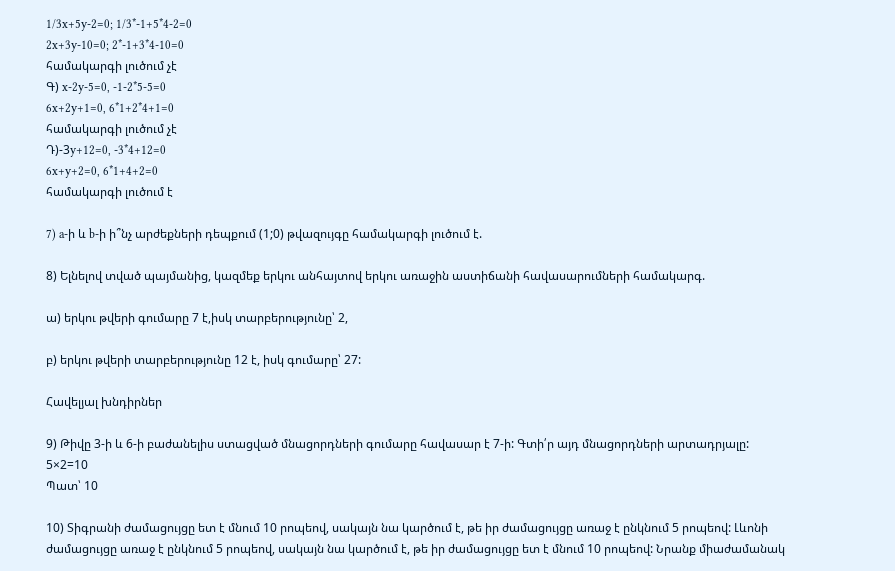1/3x+5y-2=0; 1/3*-1+5*4-2=0
2x+3y-10=0; 2*-1+3*4-10=0
համակարգի լուծում չէ
Գ) x-2y-5=0, -1-2*5-5=0
6x+2y+1=0, 6*1+2*4+1=0
համակարգի լուծում չէ
Դ)-3y+12=0, -3*4+12=0
6x+y+2=0, 6*1+4+2=0
համակարգի լուծում է

7) a-ի և b-ի ի՞նչ արժեքների դեպքում (1;0) թվազույգը համակարգի լուծում է.

8) Ելնելով տված պայմանից, կազմեք երկու անհայտով երկու առաջին աստիճանի հավասարումների համակարգ.

ա) երկու թվերի գումարը 7 է,իսկ տարբերությունը՝ 2,

բ) երկու թվերի տարբերությունը 12 է, իսկ գումարը՝ 27:

Հավելյալ խնդիրներ

9) Թիվը 3-ի և 6-ի բաժանելիս ստացված մնացորդների գումարը հավասար է 7-ի: Գտի՛ր այդ մնացորդների արտադրյալը:
5×2=10
Պատ՝ 10

10) Տիգրանի ժամացույցը ետ է մնում 10 րոպեով, սակայն նա կարծում է, թե իր ժամացույցը առաջ է ընկնում 5 րոպեով: Լևոնի ժամացույցը առաջ է ընկնում 5 րոպեով, սակայն նա կարծում է, թե իր ժամացույցը ետ է մնում 10 րոպեով: Նրանք միաժամանակ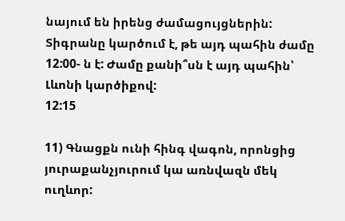նայում են իրենց ժամացույցներին: Տիգրանը կարծում է, թե այդ պահին ժամը 12:00- ն է: Ժամը քանի՞սն է այդ պահին՝ Լևոնի կարծիքով:
12:15

11) Գնացքն ունի հինգ վագոն, որոնցից յուրաքանչյուրում կա առնվազն մեկ ուղևոր: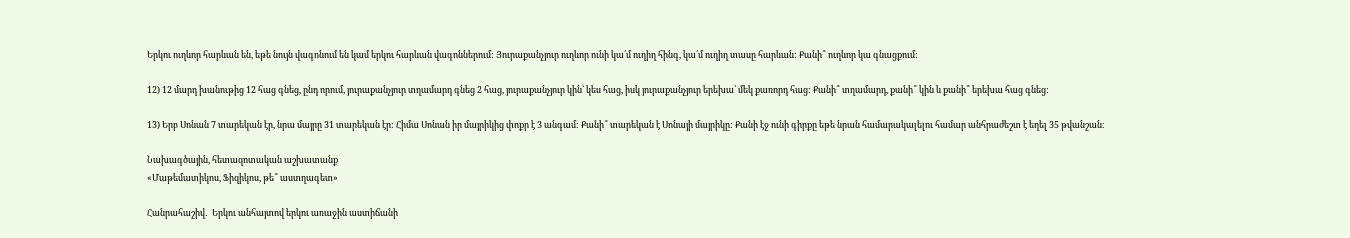Երկու ուղևոր հարևան են, եթե նույն վագոնում են կամ երկու հարևան վագոններում: Յուրաքանչյուր ուղևոր ունի կա՛մ ուղիղ հինգ, կա՛մ ուղիղ տասը հարևան: Քանի՞ ուղևոր կա գնացքում:

12) 12 մարդ խանութից 12 հաց գնեց, ընդ որում, յուրաքանչյուր տղամարդ գնեց 2 հաց, յուրաքանչյուր կին՝ կես հաց, իսկ յուրաքանչյուր երեխա՝ մեկ քառորդ հաց: Քանի՞ տղամարդ, քանի՞ կին և քանի՞ երեխա հաց գնեց:

13) Երբ Սոնան 7 տարեկան էր, նրա մայրը 31 տարեկան էր: Հիմա Սոնան իր մայրիկից փոքր է 3 անգամ: Քանի՞ տարեկան է Սոնայի մայրիկը: Քանի էջ ունի գիրքը եթե նրան համարակալելու համար անհրաժեշտ է եղել 35 թվանշան։

Նախագծային, հետազոտական աշխատանք
«Մաթեմատիկոս, Ֆիզիկոս, թե՞ աստղագետ»

Հանրահաշիվ․  Երկու անհայտով երկու առաջին աստիճանի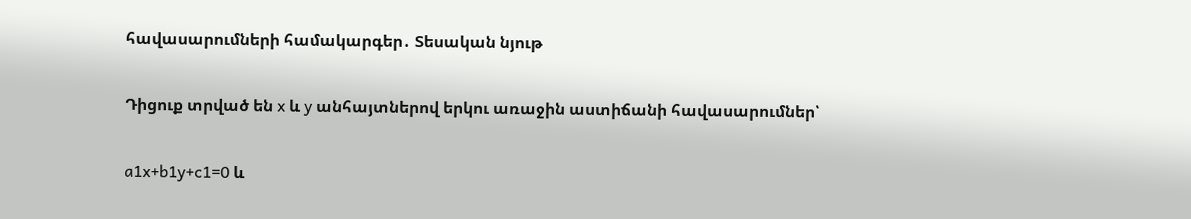հավասարումների համակարգեր․ Տեսական նյութ

Դիցուք տրված են x և y անհայտներով երկու առաջին աստիճանի հավասարումներ՝

a1x+b1y+c1=0 և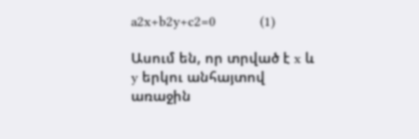a2x+b2y+c2=0           (1)

Ասում են, որ տրված է x և y երկու անհայտով առաջին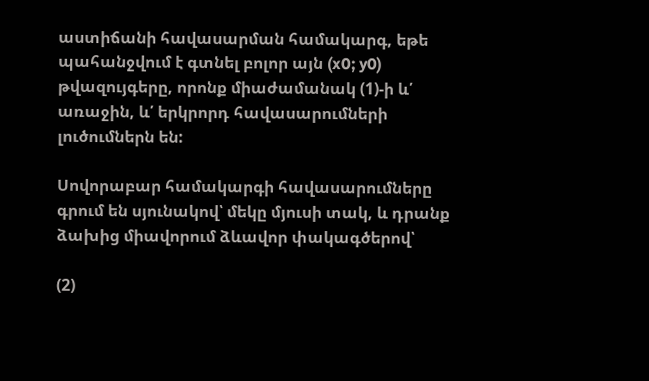աստիճանի հավասարման համակարգ, եթե պահանջվում է գտնել բոլոր այն (x0; y0) թվազույգերը, որոնք միաժամանակ (1)-ի և՛ առաջին, և՛ երկրորդ հավասարումների լուծումներն են:

Սովորաբար համակարգի հավասարումները գրում են սյունակով՝ մեկը մյուսի տակ, և դրանք ձախից միավորում ձևավոր փակագծերով՝

(2)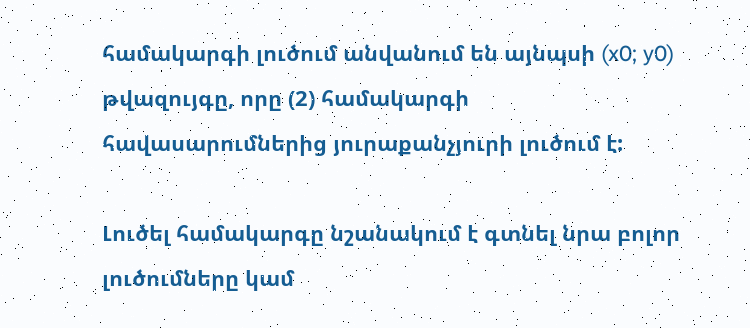համակարգի լուծում անվանում են այնպսի (x0; y0) թվազույգը, որը (2) համակարգի հավասարումներից յուրաքանչյուրի լուծում է:

Լուծել համակարգը նշանակում է գտնել նրա բոլոր լուծումները կամ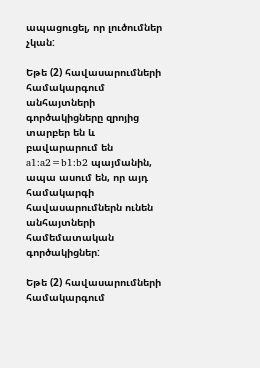ապացուցել, որ լուծումներ չկան:

Եթե (2) հավասարումների համակարգում անհայտների գործակիցները զրոյից տարբեր են և բավարարում են a1:a2=b1:b2 պայմանին, ապա ասում են, որ այդ համակարգի հավասարումներն ունեն անհայտների համեմատական գործակիցներ:

Եթե (2) հավասարումների համակարգում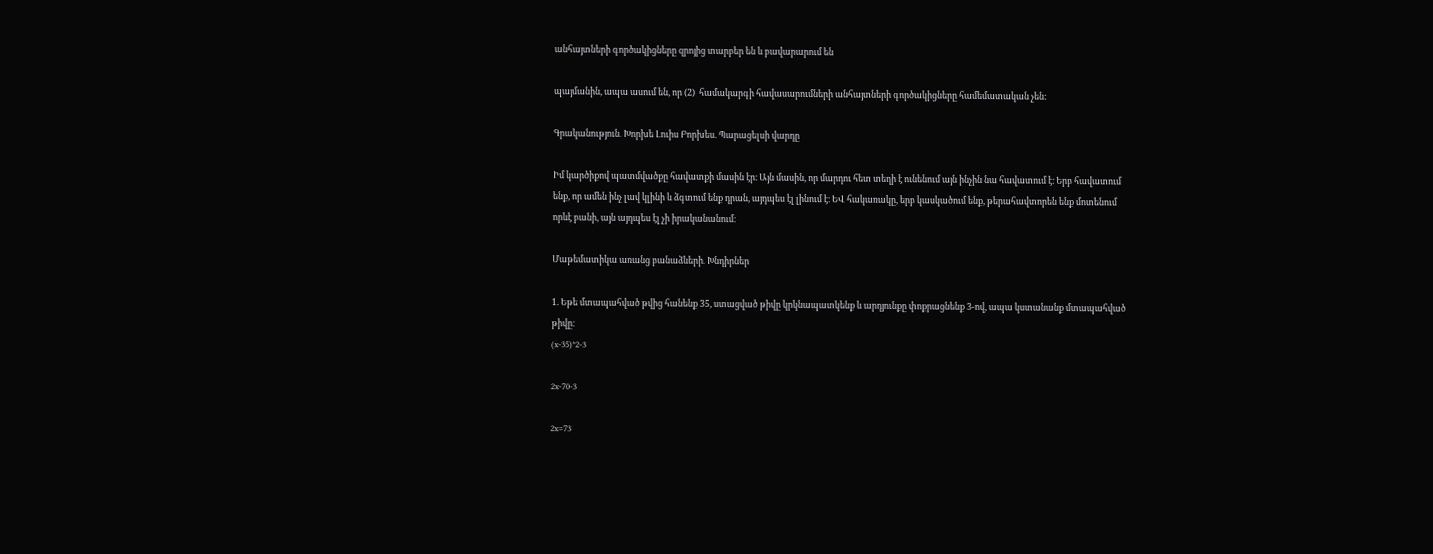անհայտների գործակիցները զրոյից տարբեր են և բավարարում են

պայմանին, ապա ասում են, որ (2)  համակարգի հավասարումների անհայտների գործակիցները համեմատական չեն:

Գրականություն․ Խորխե Լուիս Բորխես. Պարացելսի վարդը

Իմ կարծիքով պատմվածքը հավատքի մասին էր։ Այն մասին, որ մարդու հետ տեղի է ունենում այն ինչին նա հավատում է։ Երբ հավատում ենք, որ ամեն ինչ լավ կլինի և ձգտում ենք դրան, այդպես էլ լինում է։ ԵՎ հակառակը, երբ կասկածում ենք, թերահավտորեն ենք մոտենում որևէ բանի, այն այդպես էլ չի իրականանում։

Մաթեմատիկա առանց բանաձևերի․ Խնդիրներ

1. Եթե մտապահված թվից հանենք 35, ստացված թիվը կրկնապատկենք և արդյունքը փոքրացնենք 3-ով, ապա կստանանք մտապահված թիվը։
(x-35)*2-3

2x-70-3

2x=73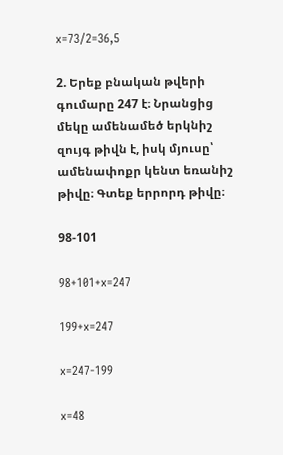x=73/2=36,5

2. Երեք բնական թվերի գումարը 247 է։ Նրանցից մեկը ամենամեծ երկնիշ զույգ թիվն է, իսկ մյուսը՝ ամենափոքր կենտ եռանիշ թիվը։ Գտեք երրորդ թիվը։

98-101

98+101+x=247

199+x=247

x=247-199

x=48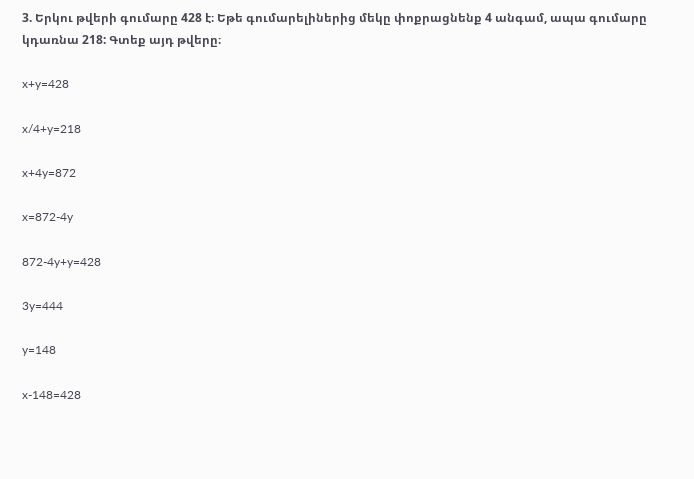3. Երկու թվերի գումարը 428 է։ Եթե գումարելիներից մեկը փոքրացնենք 4 անգամ, ապա գումարը կդառնա 218: Գտեք այդ թվերը։

x+y=428

x/4+y=218

x+4y=872

x=872-4y

872-4y+y=428

3y=444

y=148

x-148=428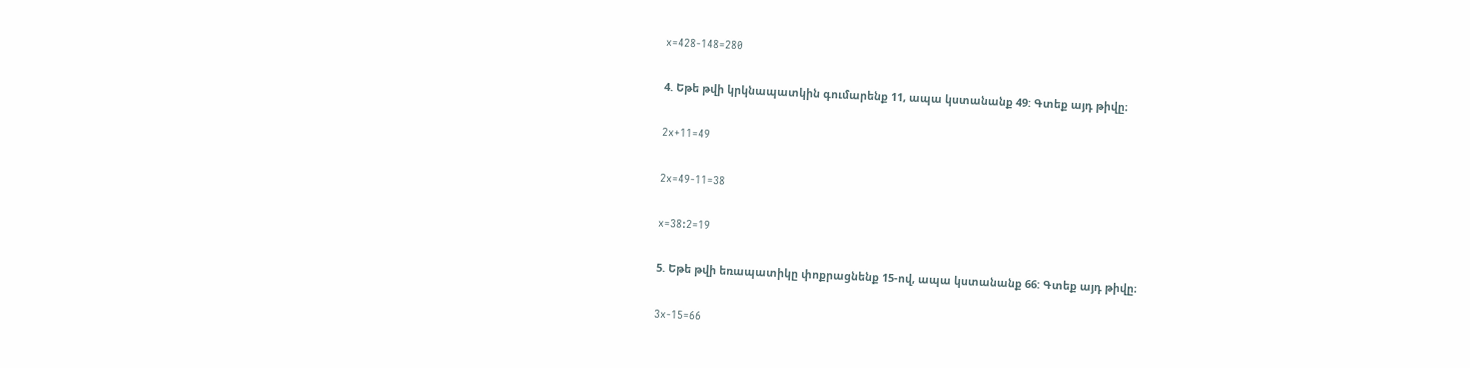x=428-148=280

4. Եթե թվի կրկնապատկին գումարենք 11, ապա կստանանք 49: Գտեք այդ թիվը։

2x+11=49

2x=49-11=38

x=38:2=19

5. Եթե թվի եռապատիկը փոքրացնենք 15-ով, ապա կստանանք 66: Գտեք այդ թիվը։

3x-15=66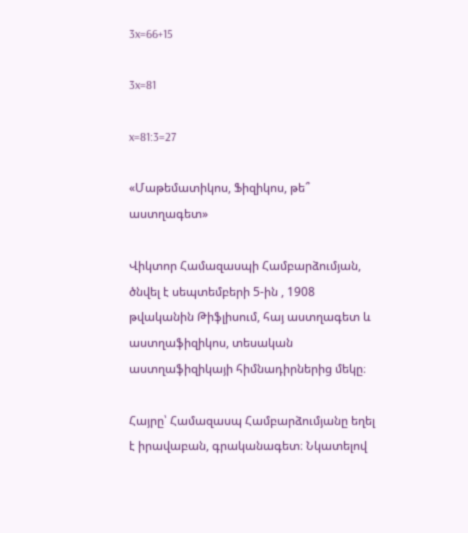3x=66+15

3x=81

x=81:3=27

«Մաթեմատիկոս, Ֆիզիկոս, թե՞ աստղագետ»

Վիկտոր Համազասպի Համբարձումյան, ծնվել է սեպտեմբերի 5-ին , 1908 թվականին Թիֆլիսում, հայ աստղագետ և աստղաֆիզիկոս, տեսական աստղաֆիզիկայի հիմնադիրներից մեկը։

Հայրը՝ Համազասպ Համբարձումյանը եղել է իրավաբան, գրականագետ։ Նկատելով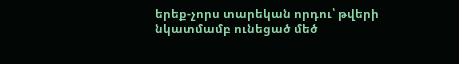երեք-չորս տարեկան որդու՝ թվերի նկատմամբ ունեցած մեծ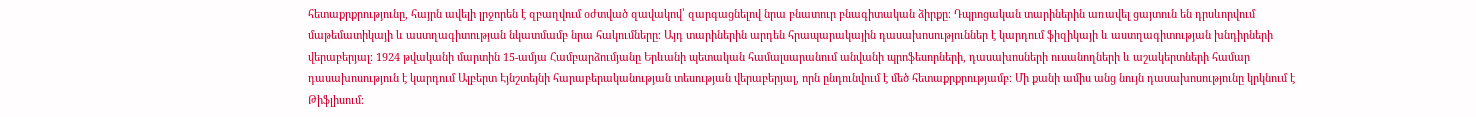հետաքրքրությունը, հայրն ավելի լրջորեն է զբաղվում օժտված զավակով՝ զարգացնելով նրա բնատուր բնագիտական ձիրքը։ Դպրոցական տարիներին առավել ցայտուն են դրսևորվում մաթեմատիկայի և աստղագիտության նկատմամբ նրա հակումները։ Այդ տարիներին արդեն հրապարակային դասախոսություններ է կարդում ֆիզիկայի և աստղագիտության խնդիրների վերաբերյալ։ 1924 թվականի մարտին 15-ամյա Համբարձումյանը Երևանի պետական համալսարանում անվանի պրոֆեսորների, դասախոսների ուսանողների և աշակերտների համար դասախոսություն է կարդում Ալբերտ Էյնշտեյնի հարաբերականության տեսության վերաբերյալ, որն ընդունվում է մեծ հետաքրքրությամբ։ Մի քանի ամիս անց նույն դասախոսությունը կրկնում է Թիֆլիսում։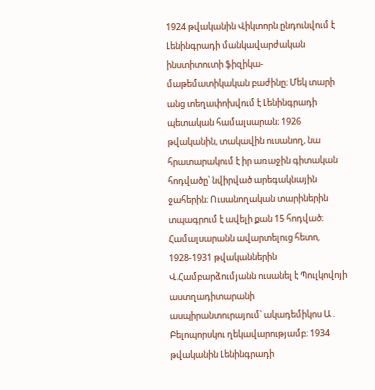1924 թվականին Վիկտորն ընդունվում է Լենինգրադի մանկավարժական ինստիտուտի ֆիզիկա-մաթեմատիկական բաժինը։ Մեկ տարի անց տեղափոխվում է Լենինգրադի պետական համալսարան։ 1926 թվականին, տակավին ուսանող, նա հրատարակում է իր առաջին գիտական հոդվածը՝ նվիրված արեգակնային ջահերին։ Ուսանողական տարիներին տպագրում է ավելի քան 15 հոդված։ Համալսարանն ավարտելուց հետո, 1928-1931 թվականներին Վ.Համբարձումյանն ուսանել է Պուլկովոյի աստղադիտարանի ասպիրանտուրայում՝ ակադեմիկոս Ա․ Բելոպորսկու ղեկավարությամբ։ 1934 թվականին Լենինգրադի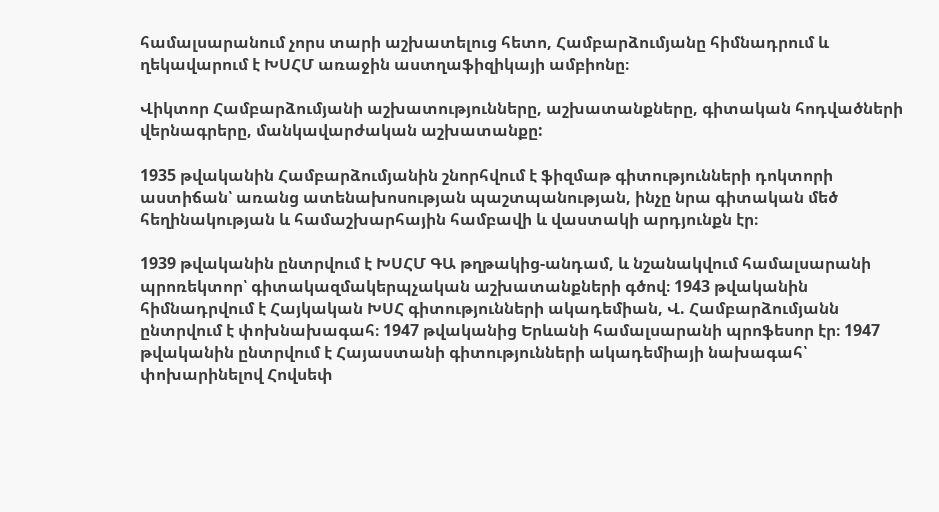համալսարանում չորս տարի աշխատելուց հետո, Համբարձումյանը հիմնադրում և ղեկավարում է ԽՍՀՄ առաջին աստղաֆիզիկայի ամբիոնը։

Վիկտոր Համբարձումյանի աշխատությունները, աշխատանքները, գիտական հոդվածների վերնագրերը, մանկավարժական աշխատանքը:

1935 թվականին Համբարձումյանին շնորհվում է ֆիզմաթ գիտությունների դոկտորի աստիճան՝ առանց ատենախոսության պաշտպանության, ինչը նրա գիտական մեծ հեղինակության և համաշխարհային համբավի և վաստակի արդյունքն էր։

1939 թվականին ընտրվում է ԽՍՀՄ ԳԱ թղթակից-անդամ, և նշանակվում համալսարանի պրոռեկտոր՝ գիտակազմակերպչական աշխատանքների գծով։ 1943 թվականին հիմնադրվում է Հայկական ԽՍՀ գիտությունների ակադեմիան, Վ. Համբարձումյանն ընտրվում է փոխնախագահ։ 1947 թվականից Երևանի համալսարանի պրոֆեսոր էր։ 1947 թվականին ընտրվում է Հայաստանի գիտությունների ակադեմիայի նախագահ՝ փոխարինելով Հովսեփ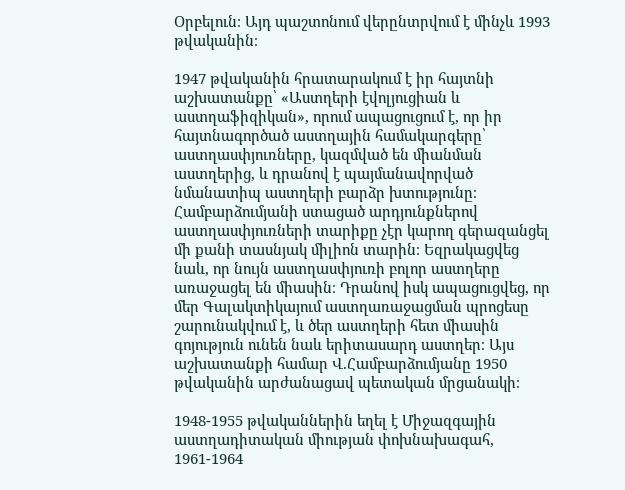Օրբելուն։ Այդ պաշտոնում վերընտրվում է մինչև 1993 թվականին։

1947 թվականին հրատարակում է իր հայտնի աշխատանքը՝ «Աստղերի էվոլյուցիան և աստղաֆիզիկան», որում ապացուցում է, որ իր հայտնագործած աստղային համակարգերը՝ աստղասփյուռները, կազմված են միանման աստղերից, և դրանով է պայմանավորված նմանատիպ աստղերի բարձր խտությունը։ Համբարձումյանի ստացած արդյունքներով աստղասփյուռների տարիքը չէր կարող գերազանցել մի քանի տասնյակ միլիոն տարին։ Եզրակացվեց նաև, որ նույն աստղասփյուռի բոլոր աստղերը առաջացել են միասին։ Դրանով իսկ ապացուցվեց, որ մեր Գալակտիկայում աստղառաջացման պրոցեսը շարունակվում է, և ծեր աստղերի հետ միասին գոյություն ունեն նաև երիտասարդ աստղեր։ Այս աշխատանքի համար Վ.Համբարձումյանը 1950 թվականին արժանացավ պետական մրցանակի։

1948-1955 թվականներին եղել է Միջազգային աստղադիտական միության փոխնախագահ, 1961-1964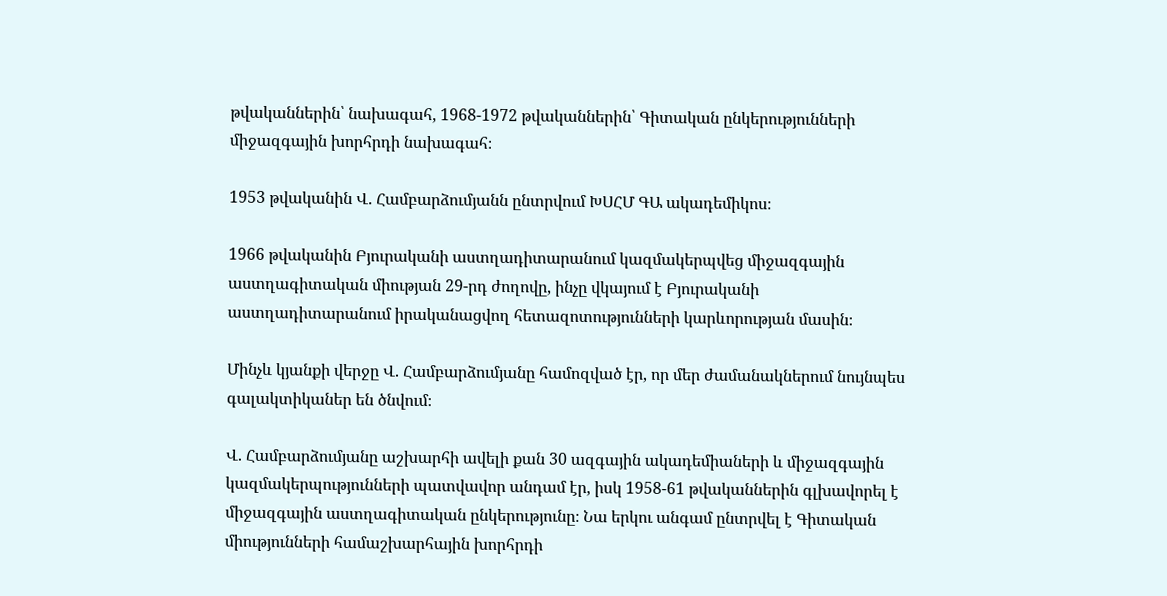թվականներին՝ նախագահ, 1968-1972 թվականներին՝ Գիտական ընկերությունների միջազգային խորհրդի նախագահ։

1953 թվականին Վ. Համբարձումյանն ընտրվում ԽՍՀՄ ԳԱ ակադեմիկոս։

1966 թվականին Բյուրականի աստղադիտարանում կազմակերպվեց միջազգային աստղագիտական միության 29-րդ ժողովը, ինչը վկայում է Բյուրականի աստղադիտարանում իրականացվող հետազոտությունների կարևորության մասին։

Մինչև կյանքի վերջը Վ. Համբարձումյանը համոզված էր, որ մեր ժամանակներում նույնպես գալակտիկաներ են ծնվում։

Վ. Համբարձումյանը աշխարհի ավելի քան 30 ազգային ակադեմիաների և միջազգային կազմակերպությունների պատվավոր անդամ էր, իսկ 1958-61 թվականներին գլխավորել է միջազգային աստղագիտական ընկերությունը։ Նա երկու անգամ ընտրվել է Գիտական միությունների համաշխարհային խորհրդի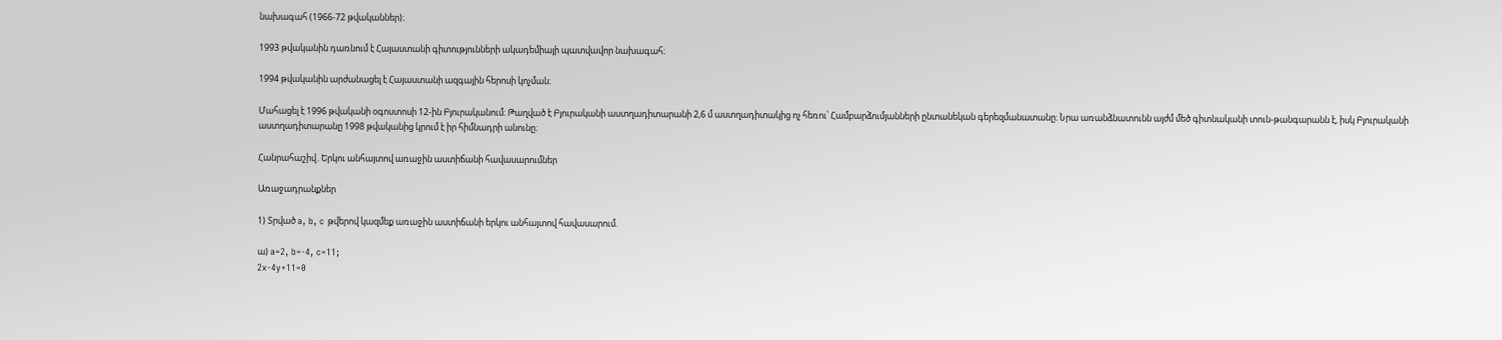նախագահ (1966-72 թվականներ)։

1993 թվականին դառնում է Հայաստանի գիտությունների ակադեմիայի պատվավոր նախագահ։

1994 թվականին արժանացել է Հայաստանի ազգային հերոսի կոչման։

Մահացել է 1996 թվականի օգոստոսի 12-ին Բյուրականում։ Թաղված է Բյուրականի աստղադիտարանի 2,6 մ աստղադիտակից ոչ հեռու՝ Համբարձումյանների ընտանեկան գերեզմանատանը։ Նրա առանձնատունն այժմ մեծ գիտնականի տուն-թանգարանն է, իսկ Բյուրականի աստղադիտարանը 1998 թվականից կրում է իր հիմնադրի անունը։

Հանրահաշիվ․Երկու անհայտով առաջին աստիճանի հավասարումներ

Առաջադրանքներ

1) Տրված a, b, c թվերով կազմեք առաջին աստիճանի երկու անհայտով հավասարում.

ա) a=2, b=-4, c=11;
2x-4y+11=0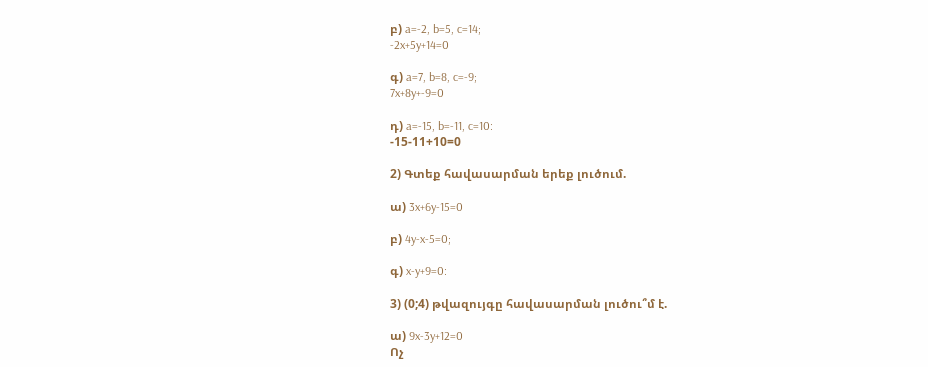բ) a=-2, b=5, c=14;
-2x+5y+14=0

գ) a=7, b=8, c=-9;
7x+8y+-9=0

դ) a=-15, b=-11, c=10:
-15-11+10=0

2) Գտեք հավասարման երեք լուծում.

ա) 3x+6y-15=0

բ) 4y-x-5=0;

գ) x-y+9=0:

3) (0;4) թվազույգը հավասարման լուծու՞մ է.

ա) 9x-3y+12=0
Ոչ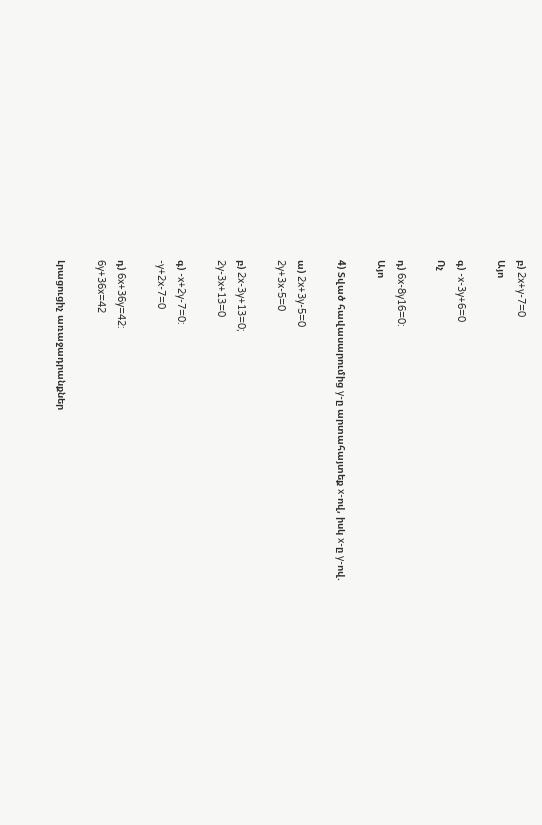բ) 2x+y-7=0
Այո

գ) -x-3y+6=0
Ոչ

դ) 6x-8y16=0:
Այո

4) Տված հավասարումից y-ը արտահայտեք x-ով, իսկ x-ը y-ով.

ա) 2x+3y-5=0
2y+3x-5=0

բ) 2x-3y+13=0;
2y-3x+13=0

գ) -x+2y-7=0:
-y+2x-7=0

դ) 6x+36y=42:
6y+36x=42

Լրացուցիչ առաջադրանքներ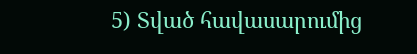5) Տված հավասարումից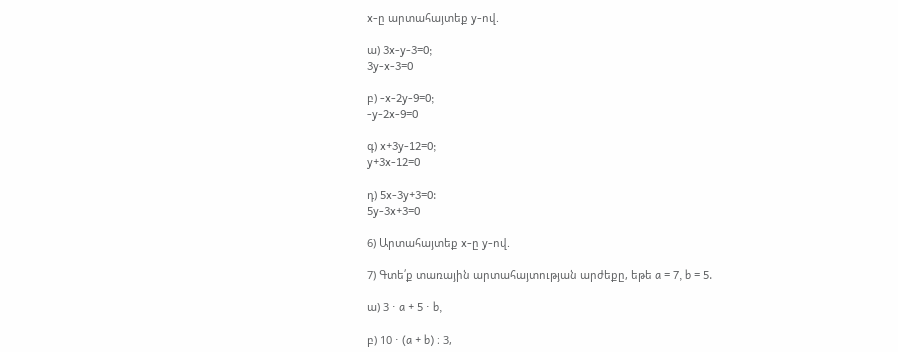x-ը արտահայտեք y-ով.

ա) 3x-y-3=0;
3y-x-3=0

բ) -x-2y-9=0;
-y-2x-9=0

գ) x+3y-12=0;
y+3x-12=0

դ) 5x-3y+3=0:
5y-3x+3=0

6) Արտահայտեք x-ը y-ով.

7) Գտե՛ք տառային արտահայտության արժեքը, եթե a = 7, b = 5.

ա) 3 ⋅ a + 5 ⋅ b,

բ) 10 ⋅ (a + b) ։ 3,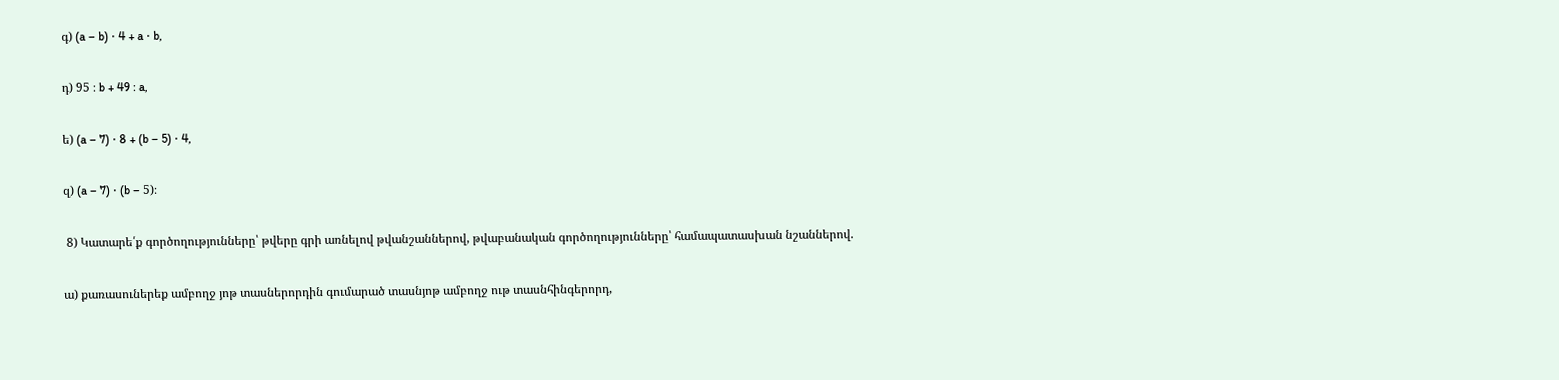գ) (a – b) ⋅ 4 + a ⋅ b,

դ) 95 ։ b + 49 ։ a,

ե) (a – 7) ⋅ 8 + (b – 5) ⋅ 4,

զ) (a – 7) ⋅ (b – 5)։

 8) Կատարե՛ք գործողությունները՝ թվերը գրի առնելով թվանշաններով, թվաբանական գործողությունները՝ համապատասխան նշաններով.

ա) քառասուներեք ամբողջ յոթ տասներորդին գումարած տասնյոթ ամբողջ ութ տասնհինգերորդ,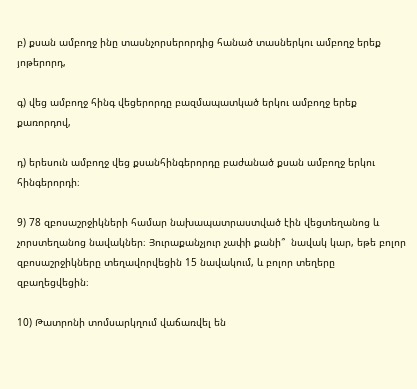բ) քսան ամբողջ ինը տասնչորսերորդից հանած տասներկու ամբողջ երեք յոթերորդ,

գ) վեց ամբողջ հինգ վեցերորդը բազմապատկած երկու ամբողջ երեք քառորդով,

դ) երեսուն ամբողջ վեց քսանհինգերորդը բաժանած քսան ամբողջ երկու հինգերորդի։

9) 78 զբոսաշրջիկների համար նախապատրաստված էին վեցտեղանոց և չորստեղանոց նավակներ։ Յուրաքանչյուր չափի քանի՞  նավակ կար, եթե բոլոր զբոսաշրջիկները տեղավորվեցին 15 նավակում, և բոլոր տեղերը զբաղեցվեցին։

10) Թատրոնի տոմսարկղում վաճառվել են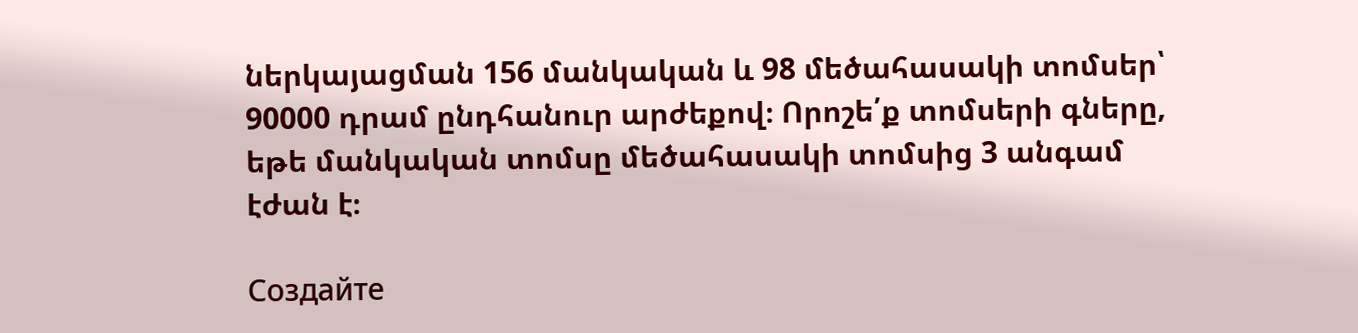ներկայացման 156 մանկական և 98 մեծահասակի տոմսեր՝ 90000 դրամ ընդհանուր արժեքով։ Որոշե՛ք տոմսերի գները, եթե մանկական տոմսը մեծահասակի տոմսից 3 անգամ էժան է։

Создайте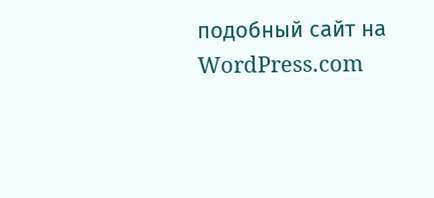подобный сайт на WordPress.com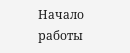Начало работы